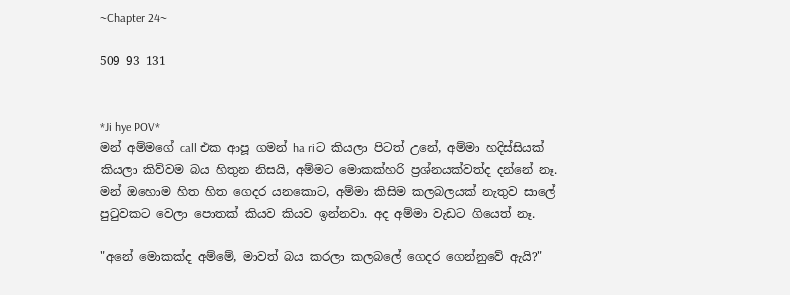~Chapter 24~

509 93 131


*Ji hye POV*
මන් අම්මගේ call එක ආපූ ගමන් ha riට කියලා පිටත් උනේ, අම්මා හදිස්සියක් කියලා කිව්වම බය හිතුන නිසයි, අම්මට මොකක්හරි ප්‍රශ්නයක්වත්ද දන්නේ නෑ. මන් ඔහොම හිත හිත ගෙදර යනකොට, අම්මා කිසිම කලබලයක් නැතුව සාලේ පුටුවකට වෙලා පොතක් කියව කියව ඉන්නවා. අද අම්මා වැඩට ගියෙත් නෑ.

"අනේ මොකක්ද අම්මේ, මාවත් බය කරලා කලබලේ ගෙදර ගෙන්නුවේ ඇයි?"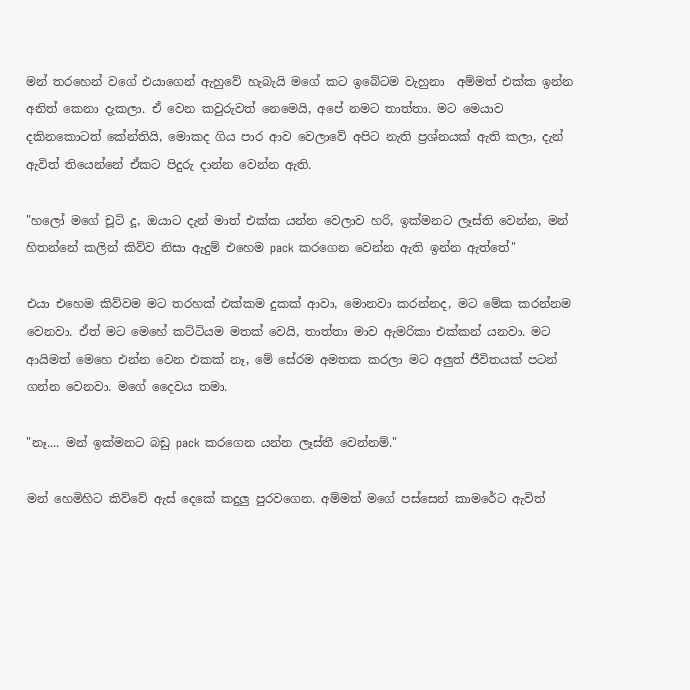මන් තරහෙන් වගේ එයාගෙන් ඇහුවේ හැබැයි මගේ කට ඉබේටම වැහුනා  අම්මත් එක්ක ඉන්න අනිත් කෙනා දැකලා. ඒ වෙන කවුරුවත් නෙමෙයි, අපේ නමට තාත්තා. මට මෙයාව දකිනකොටත් කේන්තියි, මොකද ගිය පාර ආව වෙලාවේ අපිට නැති ප්‍රශ්නයක් ඇති කලා, දැන් ඇවිත් තියෙන්නේ ඒකට පිදුරු දාන්න වෙන්න ඇති.

"හලෝ මගේ චූටි දූ, ඔයාට දැන් මාත් එක්ක යන්න වෙලාව හරි, ඉක්මනට ලෑස්ති වෙන්න, මන් හිතන්නේ කලින් කිව්ව නිසා ඇදුම් එහෙම pack කරගෙන වෙන්න ඇති ඉන්න ඇත්තේ"

එයා එහෙම කිව්වම මට තරහක් එක්කම දුකක් ආවා, මොනවා කරන්නද, මට මේක කරන්නම වෙනවා. ඒත් මට මෙහේ කට්ටියම මතක් වෙයි, තාත්තා මාව ඇමරිකා එක්කන් යනවා. මට ආයිමත් මෙහෙ එන්න වෙන එකක් නෑ, මේ සේරම අමතක කරලා මට අලුත් ජීවිතයක් පටන් ගන්න වෙනවා. මගේ දෛවය තමා.

"නෑ.... මන් ඉක්මනට බඩු pack කරගෙන යන්න ලෑස්තී වෙන්නම්."

මන් හෙමිහිට කිව්වේ ඇස් දෙකේ කදුලු පුරවගෙන. අම්මත් මගේ පස්සෙන් කාමරේට ඇවිත්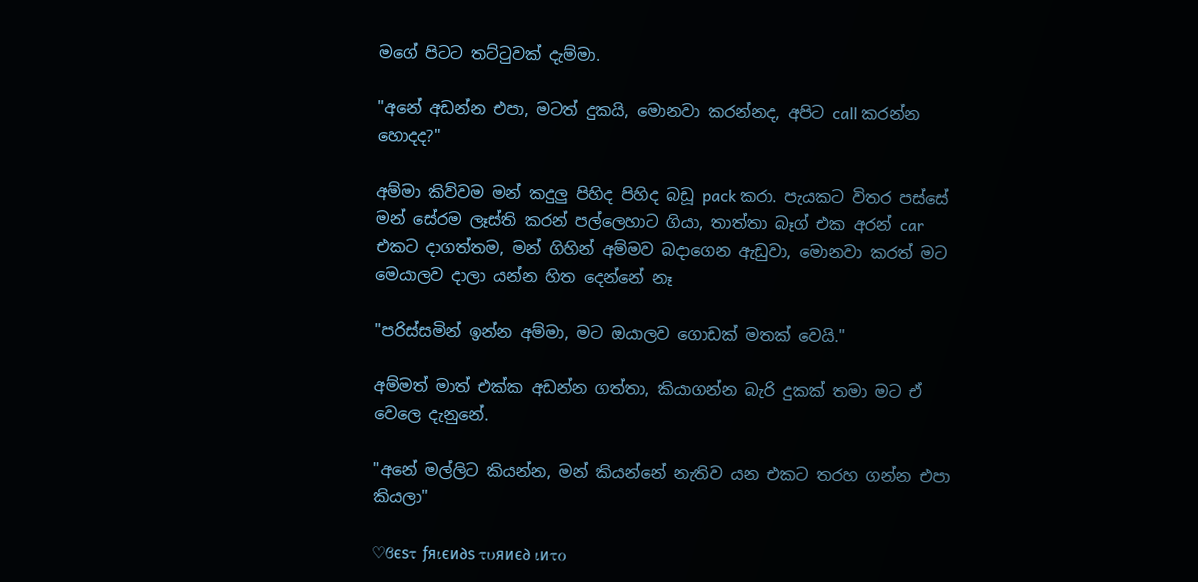මගේ පිටට තට්ටුවක් දැම්මා.

"අනේ අඩන්න එපා, මටත් දුකයි, මොනවා කරන්නද, අපිට call කරන්න හොදද?"

අම්මා කිව්වම මන් කදුලු පිහිද පිහිද බඩූ pack කරා. පැයකට විතර පස්සේ මන් සේරම ලෑස්ති කරන් පල්ලෙහාට ගියා, තාත්තා බෑග් එක අරන් car එකට දාගත්තම, මන් ගිහින් අම්මව බදාගෙන ඇඩුවා, මොනවා කරත් මට මෙයාලව දාලා යන්න හිත දෙන්නේ නෑ

"පරිස්සමින් ඉන්න අම්මා, මට ඔයාලව ගොඩක් මතක් වෙයි."

අම්මත් මාත් එක්ක අඩන්න ගත්තා, කියාගන්න බැරි දුකක් තමා මට ඒ වෙලෙ දැනුනේ.

"අනේ මල්ලිට කියන්න, මන් කියන්නේ නැතිව යන එකට තරහ ගන්න එපා කියලා"

♡ϐєѕτ ƒяιєи∂ѕ τυяиє∂ ιиτο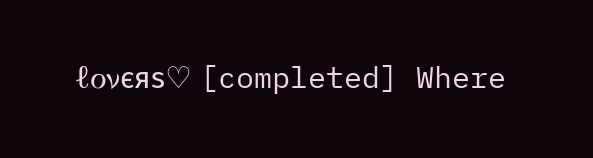ℓονєяѕ♡ [completed] Where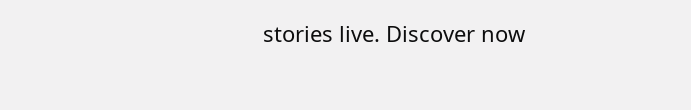stories live. Discover now